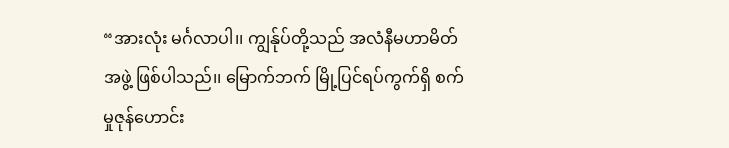“အားလုံး မင်္ဂလာပါ၊၊ ကျွန်ုပ်တို့သည် အလံနီမဟာမိတ်အဖွဲ့ ဖြစ်ပါသည်၊၊ မြောက်ဘက် မြို့ပြင်ရပ်ကွက်ရှိ စက်မှုဇုန်ဟောင်း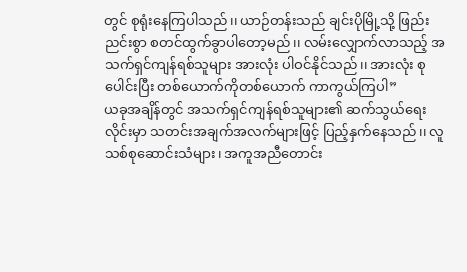တွင် စုရုံးနေကြပါသည်၊၊ ယာဉ်တန်းသည် ချင်းပိုမြို့သို့ ဖြည်းညင်းစွာ စတင်ထွက်ခွာပါတော့မည်၊၊ လမ်းလျှောက်လာသည့် အသက်ရှင်ကျန်ရစ်သူများ အားလုံး ပါဝင်နိုင်သည်၊၊ အားလုံး စုပေါင်းပြီး တစ်ယောက်ကိုတစ်ယောက် ကာကွယ်ကြပါ”
ယခုအချိန်တွင် အသက်ရှင်ကျန်ရစ်သူများ၏ ဆက်သွယ်ရေးလိုင်းမှာ သတင်းအချက်အလက်များဖြင့် ပြည့်နှက်နေသည်၊၊ လူသစ်စုဆောင်းသံများ၊ အကူအညီတောင်း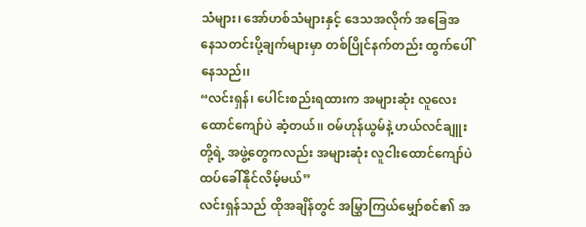သံများ၊ အော်ဟစ်သံများနှင့် ဒေသအလိုက် အခြေအနေသတင်းပို့ချက်များမှာ တစ်ပြိုင်နက်တည်း ထွက်ပေါ်နေသည်၊၊
“လင်းရှန်၊ ပေါင်းစည်းရထားက အများဆုံး လူလေးထောင်ကျော်ပဲ ဆံ့တယ်၊၊ ဝမ်ဟုန်ယွမ်နဲ့ ဟယ်လင်ချူးတို့ရဲ့ အဖွဲ့တွေကလည်း အများဆုံး လူငါးထောင်ကျော်ပဲ ထပ်ခေါ်နိုင်လိမ့်မယ်”
လင်းရှန်သည် ထိုအချိန်တွင် အမြွှာကြယ်မျှော်စင်၏ အ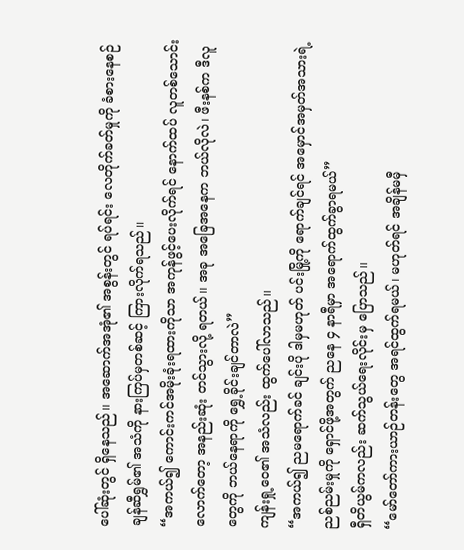ပေါ်ဆုံးတွင် ရှိနေသည်၊၊ အဆောက်အအုံ၏ အစွန်းတွင် ရပ်ရင်း လေတိုက်ခတ်မှုကို ခံစားနေစဉ် ချန်ဆီရွှမ်၏ အသံကို နားကြပ်မှတစ်ဆင့် ကြားလိုက်ရသည်၊၊
“အကယ်၍ ကောင်းကင်အမိုးခုံးရထားကိုသာ အကုန်ဖွင့်ပေးလိုက်ရင် နောက်ထပ် လူတစ်သောင်းလောက်တော့ အနည်းဆုံး တင်သွားလို့ ရတယ်၊၊ အခု အခြေအနေက ဘယ်လိုလဲ၊ ဖီးနစ်က ဒီလူတွေကို ဘယ်နေရာကို ရွှေ့ခိုင်းချင်တာလဲ”
ကျန်းရှု့ဝေ၏ အသံလည်း ထွက်ပေါ်လာသည်၊၊
“အကယ်၍ ညမရောက်ခင် ချင်းပို ဒါမှမဟုတ် ပင်းမြို့ကို ရောက်ချင်ရင် အမှောင်အမှတ်အသားရဲ့ ညစ်ညမ်းမှုကို ရှောင်ဖို့အတွက် ညနေ ၄ နာရီမှာ အရောက်ထွက်ခွာရမယ်”
ရှီတိယွမ်ကလည်း ဆက်သွယ်ရေးလိုင်းမှ ပြောသည်၊၊
“မော်တော်ကားယာဉ်တန်းတွေ အရင်ထွက်ရမယ်၊ မဟုတ်ရင် အချိန်မမှီ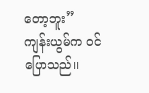တော့ဘူး”
ကျန်းယွမ်က ဝင်ပြောသည်၊၊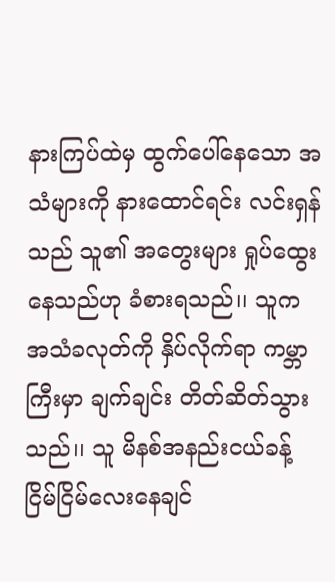နားကြပ်ထဲမှ ထွက်ပေါ်နေသော အသံများကို နားထောင်ရင်း လင်းရှန်သည် သူ၏ အတွေးများ ရှုပ်ထွေးနေသည်ဟု ခံစားရသည်၊၊ သူက အသံခလုတ်ကို နှိပ်လိုက်ရာ ကမ္ဘာကြီးမှာ ချက်ချင်း တိတ်ဆိတ်သွားသည်၊၊ သူ မိနစ်အနည်းငယ်ခန့် ငြိမ်ငြိမ်လေးနေချင်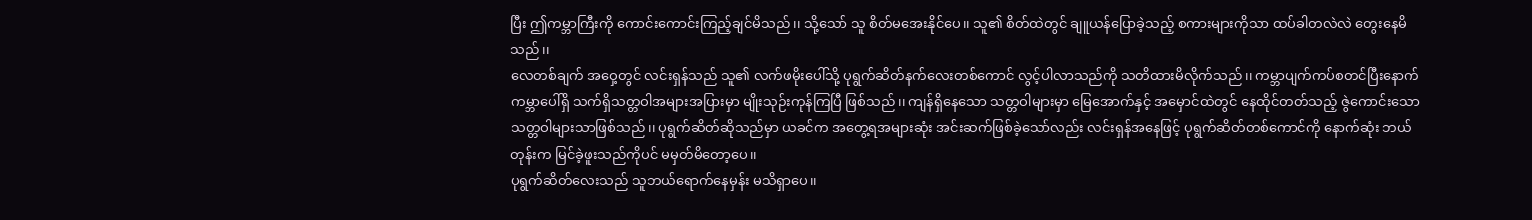ပြီး ဤကမ္ဘာကြီးကို ကောင်းကောင်းကြည့်ချင်မိသည်၊၊ သို့သော် သူ စိတ်မအေးနိုင်ပေ၊၊ သူ၏ စိတ်ထဲတွင် ချူယန်ပြောခဲ့သည့် စကားများကိုသာ ထပ်ခါတလဲလဲ တွေးနေမိသည်၊၊
လေတစ်ချက် အဝှေ့တွင် လင်းရှန်သည် သူ၏ လက်ဖမိုးပေါ်သို့ ပုရွက်ဆိတ်နက်လေးတစ်ကောင် လွင့်ပါလာသည်ကို သတိထားမိလိုက်သည်၊၊ ကမ္ဘာပျက်ကပ်စတင်ပြီးနောက် ကမ္ဘာပေါ်ရှိ သက်ရှိသတ္တဝါအများအပြားမှာ မျိုးသုဉ်းကုန်ကြပြီ ဖြစ်သည်၊၊ ကျန်ရှိနေသော သတ္တဝါများမှာ မြေအောက်နှင့် အမှောင်ထဲတွင် နေထိုင်တတ်သည့် ဇွဲကောင်းသော သတ္တဝါများသာဖြစ်သည်၊၊ ပုရွက်ဆိတ်ဆိုသည်မှာ ယခင်က အတွေ့ရအများဆုံး အင်းဆက်ဖြစ်ခဲ့သော်လည်း လင်းရှန်အနေဖြင့် ပုရွက်ဆိတ်တစ်ကောင်ကို နောက်ဆုံး ဘယ်တုန်းက မြင်ခဲ့ဖူးသည်ကိုပင် မမှတ်မိတော့ပေ၊၊
ပုရွက်ဆိတ်လေးသည် သူဘယ်ရောက်နေမှန်း မသိရှာပေ၊၊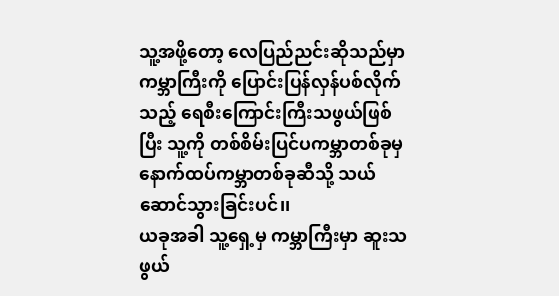သူ့အဖို့တော့ လေပြည်ညင်းဆိုသည်မှာ ကမ္ဘာကြီးကို ပြောင်းပြန်လှန်ပစ်လိုက်သည့် ရေစီးကြောင်းကြီးသဖွယ်ဖြစ်ပြီး သူ့ကို တစ်စိမ်းပြင်ပကမ္ဘာတစ်ခုမှ နောက်ထပ်ကမ္ဘာတစ်ခုဆီသို့ သယ်ဆောင်သွားခြင်းပင်၊၊
ယခုအခါ သူ့ရှေ့မှ ကမ္ဘာကြီးမှာ ဆူးသဖွယ်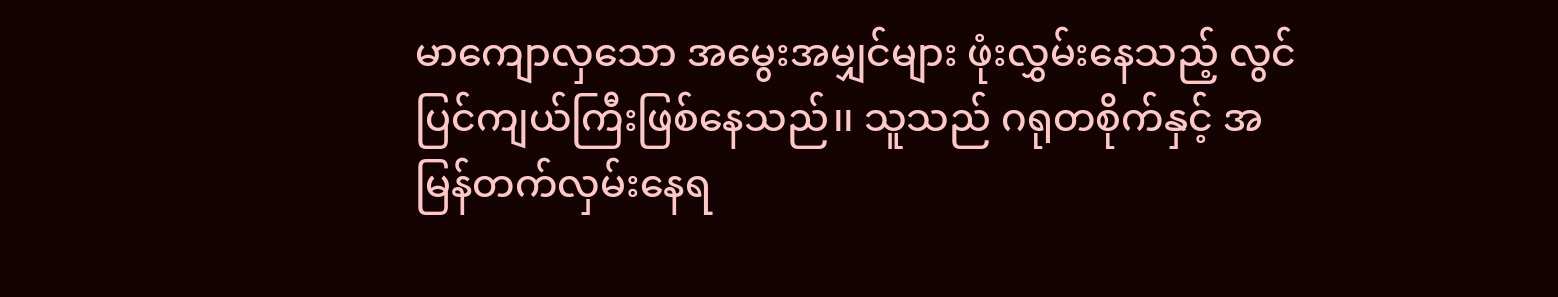မာကျောလှသော အမွေးအမျှင်များ ဖုံးလွှမ်းနေသည့် လွင်ပြင်ကျယ်ကြီးဖြစ်နေသည်၊၊ သူသည် ဂရုတစိုက်နှင့် အမြန်တက်လှမ်းနေရ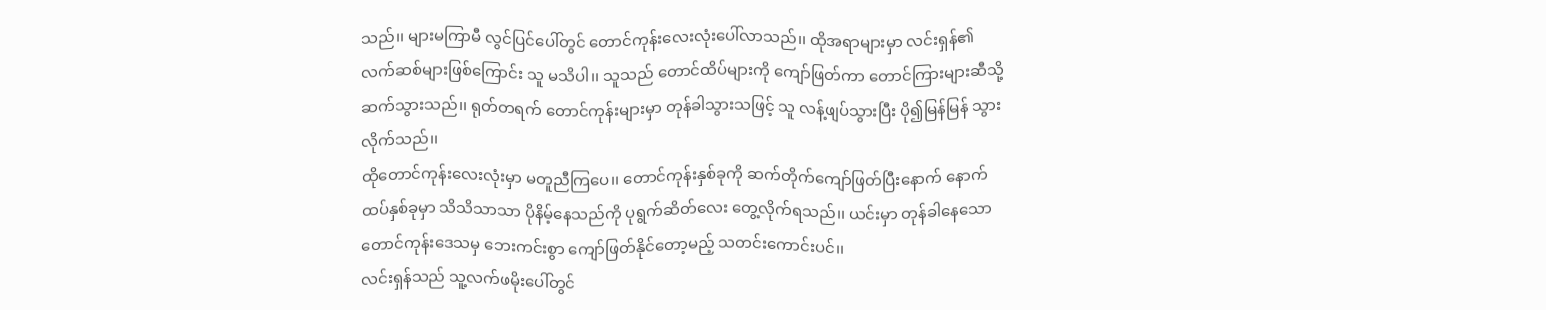သည်၊၊ များမကြာမီ လွင်ပြင်ပေါ်တွင် တောင်ကုန်းလေးလုံးပေါ်လာသည်၊၊ ထိုအရာများမှာ လင်းရှန်၏ လက်ဆစ်များဖြစ်ကြောင်း သူ မသိပါ၊၊ သူသည် တောင်ထိပ်များကို ကျော်ဖြတ်ကာ တောင်ကြားများဆီသို့ ဆက်သွားသည်၊၊ ရုတ်တရက် တောင်ကုန်းများမှာ တုန်ခါသွားသဖြင့် သူ လန့်ဖျပ်သွားပြီး ပို၍မြန်မြန် သွားလိုက်သည်၊၊
ထိုတောင်ကုန်းလေးလုံးမှာ မတူညီကြပေ၊၊ တောင်ကုန်းနှစ်ခုကို ဆက်တိုက်ကျော်ဖြတ်ပြီးနောက် နောက်ထပ်နှစ်ခုမှာ သိသိသာသာ ပိုနိမ့်နေသည်ကို ပုရွက်ဆိတ်လေး တွေ့လိုက်ရသည်၊၊ ယင်းမှာ တုန်ခါနေသော တောင်ကုန်းဒေသမှ ဘေးကင်းစွာ ကျော်ဖြတ်နိုင်တော့မည့် သတင်းကောင်းပင်၊၊
လင်းရှန်သည် သူ့လက်ဖမိုးပေါ်တွင်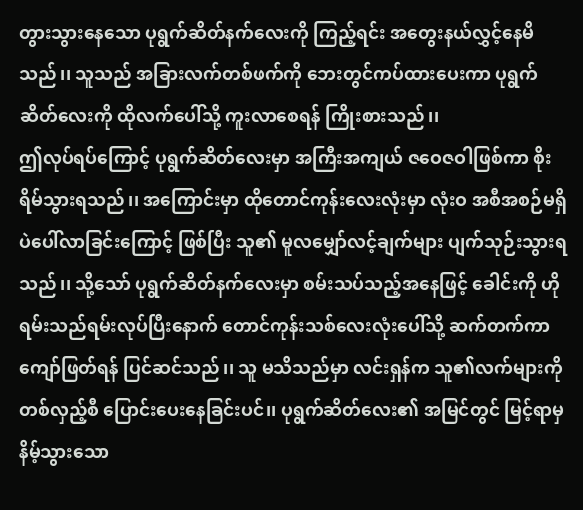တွားသွားနေသော ပုရွက်ဆိတ်နက်လေးကို ကြည့်ရင်း အတွေးနယ်လွှင့်နေမိသည်၊၊ သူသည် အခြားလက်တစ်ဖက်ကို ဘေးတွင်ကပ်ထားပေးကာ ပုရွက်ဆိတ်လေးကို ထိုလက်ပေါ်သို့ ကူးလာစေရန် ကြိုးစားသည်၊၊
ဤလုပ်ရပ်ကြောင့် ပုရွက်ဆိတ်လေးမှာ အကြီးအကျယ် ဇဝေဇဝါဖြစ်ကာ စိုးရိမ်သွားရသည်၊၊ အကြောင်းမှာ ထိုတောင်ကုန်းလေးလုံးမှာ လုံးဝ အစီအစဉ်မရှိပဲပေါ်လာခြင်းကြောင့် ဖြစ်ပြီး သူ၏ မူလမျှော်လင့်ချက်များ ပျက်သုဉ်းသွားရသည်၊၊ သို့သော် ပုရွက်ဆိတ်နက်လေးမှာ စမ်းသပ်သည့်အနေဖြင့် ခေါင်းကို ဟိုရမ်းသည်ရမ်းလုပ်ပြီးနောက် တောင်ကုန်းသစ်လေးလုံးပေါ်သို့ ဆက်တက်ကာ ကျော်ဖြတ်ရန် ပြင်ဆင်သည်၊၊ သူ မသိသည်မှာ လင်းရှန်က သူ၏လက်များကို တစ်လှည့်စီ ပြောင်းပေးနေခြင်းပင်၊၊ ပုရွက်ဆိတ်လေး၏ အမြင်တွင် မြင့်ရာမှ နိမ့်သွားသော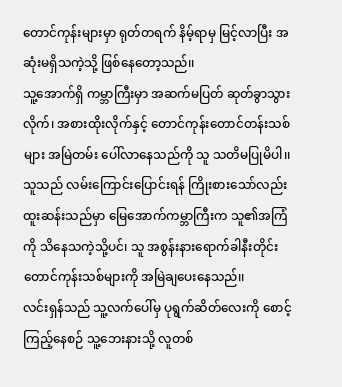တောင်ကုန်းများမှာ ရုတ်တရက် နိမ့်ရာမှ မြင့်လာပြီး အဆုံးမရှိသကဲ့သို့ ဖြစ်နေတော့သည်၊၊
သူ့အောက်ရှိ ကမ္ဘာကြီးမှာ အဆက်မပြတ် ဆုတ်ခွာသွားလိုက်၊ အစားထိုးလိုက်နှင့် တောင်ကုန်းတောင်တန်းသစ်များ အမြဲတမ်း ပေါ်လာနေသည်ကို သူ သတိမပြုမိပါ၊၊ သူသည် လမ်းကြောင်းပြောင်းရန် ကြိုးစားသော်လည်း ထူးဆန်းသည်မှာ မြေအောက်ကမ္ဘာကြီးက သူ၏အကြံကို သိနေသကဲ့သို့ပင်၊ သူ အစွန်းနားရောက်ခါနီးတိုင်း တောင်ကုန်းသစ်များကို အမြဲချပေးနေသည်၊၊
လင်းရှန်သည် သူ့လက်ပေါ်မှ ပုရွက်ဆိတ်လေးကို စောင့်ကြည့်နေစဉ် သူ့ဘေးနားသို့ လူတစ်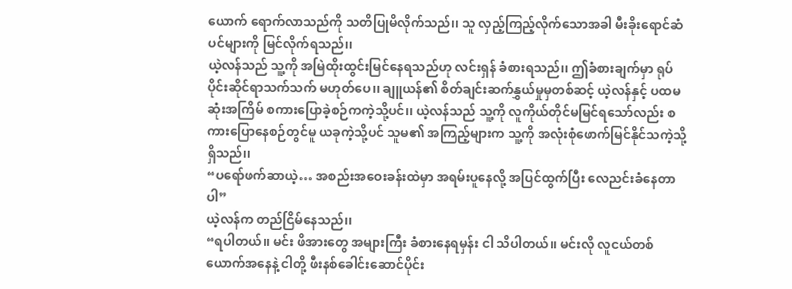ယောက် ရောက်လာသည်ကို သတိပြုမိလိုက်သည်၊၊ သူ လှည့်ကြည့်လိုက်သောအခါ မီးခိုးရောင်ဆံပင်များကို မြင်လိုက်ရသည်၊၊
ယဲ့လန်သည် သူ့ကို အမြဲထိုးထွင်းမြင်နေရသည်ဟု လင်းရှန် ခံစားရသည်၊၊ ဤခံစားချက်မှာ ရုပ်ပိုင်းဆိုင်ရာသက်သက် မဟုတ်ပေ၊၊ ချူယန်၏ စိတ်ချင်းဆက်နွှယ်မှုမှတစ်ဆင့် ယဲ့လန်နှင့် ပထမဆုံးအကြိမ် စကားပြောခဲ့စဉ်ကကဲ့သို့ပင်၊၊ ယဲ့လန်သည် သူ့ကို လူကိုယ်တိုင်မမြင်ရသော်လည်း စကားပြောနေစဉ်တွင်မူ ယခုကဲ့သို့ပင် သူမ၏ အကြည့်များက သူ့ကို အလုံးစုံဖောက်မြင်နိုင်သကဲ့သို့ရှိသည်၊၊
“ပရော်ဖက်ဆာယဲ့… အစည်းအဝေးခန်းထဲမှာ အရမ်းပူနေလို့ အပြင်ထွက်ပြီး လေညင်းခံနေတာပါ”
ယဲ့လန်က တည်ငြိမ်နေသည်၊၊
“ရပါတယ်၊၊ မင်း ဖိအားတွေ အများကြီး ခံစားနေရမှန်း ငါ သိပါတယ်၊၊ မင်းလို လူငယ်တစ်ယောက်အနေနဲ့ ငါတို့ ဖီးနစ်ခေါင်းဆောင်ပိုင်း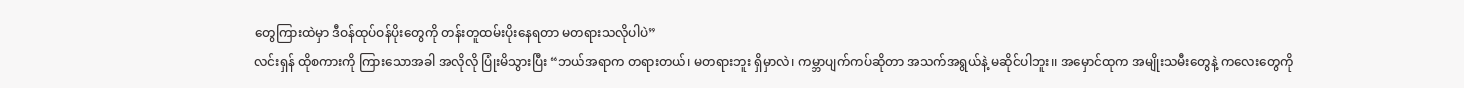တွေကြားထဲမှာ ဒီဝန်ထုပ်ဝန်ပိုးတွေကို တန်းတူထမ်းပိုးနေရတာ မတရားသလိုပါပဲ”
လင်းရှန် ထိုစကားကို ကြားသောအခါ အလိုလို ပြုံးမိသွားပြီး “ဘယ်အရာက တရားတယ်၊ မတရားဘူး ရှိမှာလဲ၊ ကမ္ဘာပျက်ကပ်ဆိုတာ အသက်အရွယ်နဲ့ မဆိုင်ပါဘူး၊၊ အမှောင်ထုက အမျိုးသမီးတွေနဲ့ ကလေးတွေကို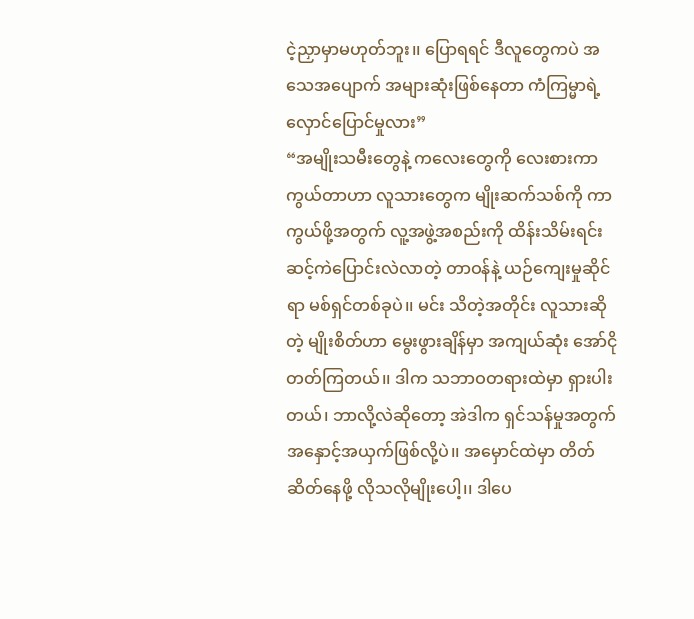ငဲ့ညှာမှာမဟုတ်ဘူး၊၊ ပြောရရင် ဒီလူတွေကပဲ အသေအပျောက် အများဆုံးဖြစ်နေတာ ကံကြမ္မာရဲ့ လှောင်ပြောင်မှုလား”
“အမျိုးသမီးတွေနဲ့ ကလေးတွေကို လေးစားကာကွယ်တာဟာ လူသားတွေက မျိုးဆက်သစ်ကို ကာကွယ်ဖို့အတွက် လူ့အဖွဲ့အစည်းကို ထိန်းသိမ်းရင်း ဆင့်ကဲပြောင်းလဲလာတဲ့ တာဝန်နဲ့ ယဉ်ကျေးမှုဆိုင်ရာ မစ်ရှင်တစ်ခုပဲ၊၊ မင်း သိတဲ့အတိုင်း လူသားဆိုတဲ့ မျိုးစိတ်ဟာ မွေးဖွားချိန်မှာ အကျယ်ဆုံး အော်ငိုတတ်ကြတယ်၊၊ ဒါက သဘာဝတရားထဲမှာ ရှားပါးတယ်၊ ဘာလို့လဲဆိုတော့ အဲဒါက ရှင်သန်မှုအတွက် အနှောင့်အယှက်ဖြစ်လို့ပဲ၊၊ အမှောင်ထဲမှာ တိတ်ဆိတ်နေဖို့ လိုသလိုမျိုးပေါ့၊၊ ဒါပေ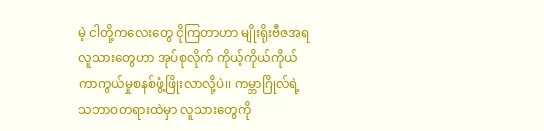မဲ့ ငါတို့ကလေးတွေ ငိုကြတာဟာ မျိုးရိုးဗီဇအရ လူသားတွေဟာ အုပ်စုလိုက် ကိုယ့်ကိုယ်ကိုယ် ကာကွယ်မှုစနစ်ဖွံ့ဖြိုးလာလို့ပဲ၊၊ ကမ္ဘာဂြိုလ်ရဲ့ သဘာဝတရားထဲမှာ လူသားတွေကို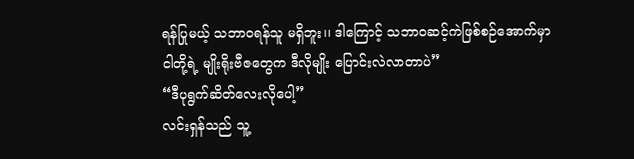ရန်ပြုမယ့် သဘာဝရန်သူ မရှိဘူး၊၊ ဒါကြောင့် သဘာဝဆင့်ကဲဖြစ်စဉ်အောက်မှာ ငါတို့ရဲ့ မျိုးရိုးဗီဇတွေက ဒီလိုမျိုး ပြောင်းလဲလာတာပဲ”
“ဒီပုရွက်ဆိတ်လေးလိုပေါ့”
လင်းရှန်သည် သူ့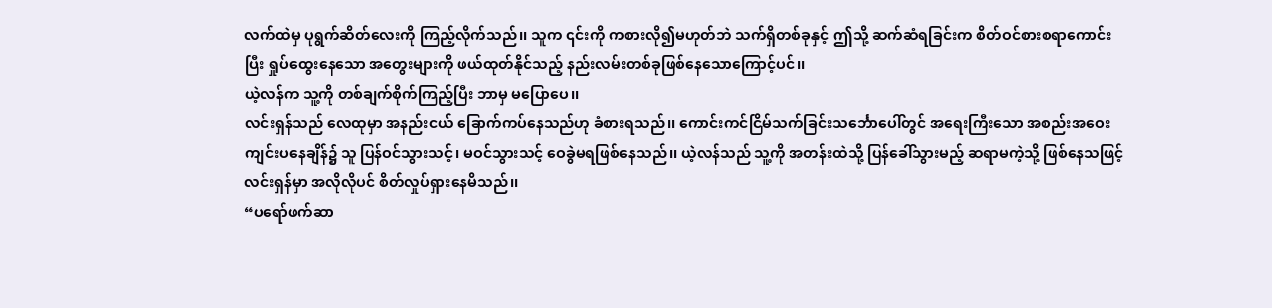လက်ထဲမှ ပုရွက်ဆိတ်လေးကို ကြည့်လိုက်သည်၊၊ သူက ၎င်းကို ကစားလို၍မဟုတ်ဘဲ သက်ရှိတစ်ခုနှင့် ဤသို့ ဆက်ဆံရခြင်းက စိတ်ဝင်စားစရာကောင်းပြီး ရှုပ်ထွေးနေသော အတွေးများကို ဖယ်ထုတ်နိုင်သည့် နည်းလမ်းတစ်ခုဖြစ်နေသောကြောင့်ပင်၊၊
ယဲ့လန်က သူ့ကို တစ်ချက်စိုက်ကြည့်ပြီး ဘာမှ မပြောပေ၊၊
လင်းရှန်သည် လေထုမှာ အနည်းငယ် ခြောက်ကပ်နေသည်ဟု ခံစားရသည်၊၊ ကောင်းကင်ငြိမ်သက်ခြင်းသင်္ဘောပေါ်တွင် အရေးကြီးသော အစည်းအဝေးကျင်းပနေချိန်၌ သူ ပြန်ဝင်သွားသင့်၊ မဝင်သွားသင့် ဝေခွဲမရဖြစ်နေသည်၊၊ ယဲ့လန်သည် သူ့ကို အတန်းထဲသို့ ပြန်ခေါ်သွားမည့် ဆရာမကဲ့သို့ ဖြစ်နေသဖြင့် လင်းရှန်မှာ အလိုလိုပင် စိတ်လှုပ်ရှားနေမိသည်၊၊
“ပရော်ဖက်ဆာ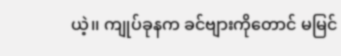ယဲ့၊၊ ကျုပ်ခုနက ခင်ဗျားကိုတောင် မမြင်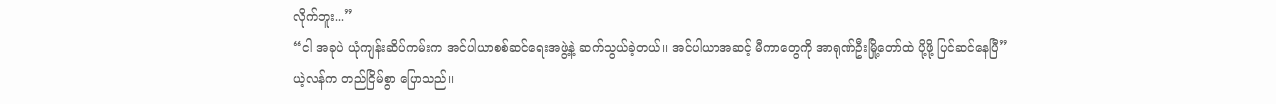လိုက်ဘူး...”
“ငါ အခုပဲ ယုံကျန်းဆိပ်ကမ်းက အင်ပါယာစစ်ဆင်ရေးအဖွဲ့နဲ့ ဆက်သွယ်ခဲ့တယ်၊၊ အင်ပါယာအဆင့် မီကာတွေကို အာရုဏ်ဦးမြို့တော်ထဲ ပို့ဖို့ ပြင်ဆင်နေပြီ”
ယဲ့လန်က တည်ငြိမ်စွာ ပြောသည်၊၊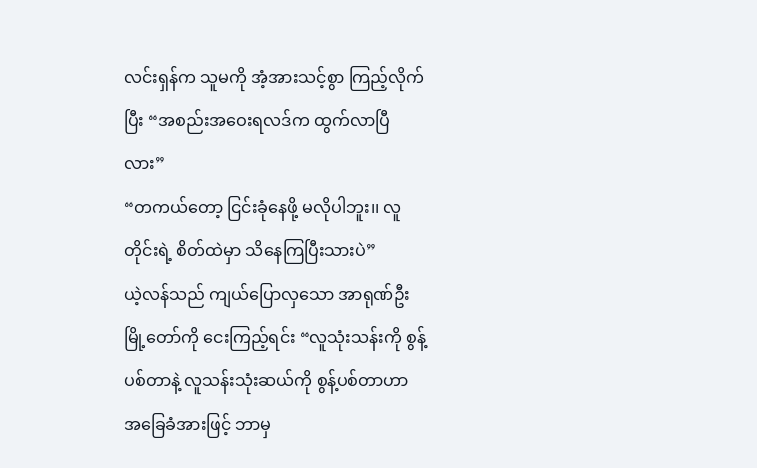လင်းရှန်က သူမကို အံ့အားသင့်စွာ ကြည့်လိုက်ပြီး “အစည်းအဝေးရလဒ်က ထွက်လာပြီလား”
“တကယ်တော့ ငြင်းခုံနေဖို့ မလိုပါဘူး၊၊ လူတိုင်းရဲ့ စိတ်ထဲမှာ သိနေကြပြီးသားပဲ”
ယဲ့လန်သည် ကျယ်ပြောလှသော အာရုဏ်ဦးမြို့တော်ကို ငေးကြည့်ရင်း “လူသုံးသန်းကို စွန့်ပစ်တာနဲ့ လူသန်းသုံးဆယ်ကို စွန့်ပစ်တာဟာ အခြေခံအားဖြင့် ဘာမှ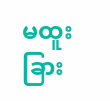မထူးခြား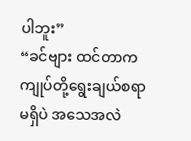ပါဘူး”
“ခင်ဗျား ထင်တာက ကျုပ်တို့ရွေးချယ်စရာမရှိပဲ အသေအလဲ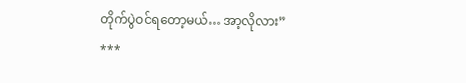တိုက်ပွဲဝင်ရတော့မယ်… အာ့လိုလား”
***